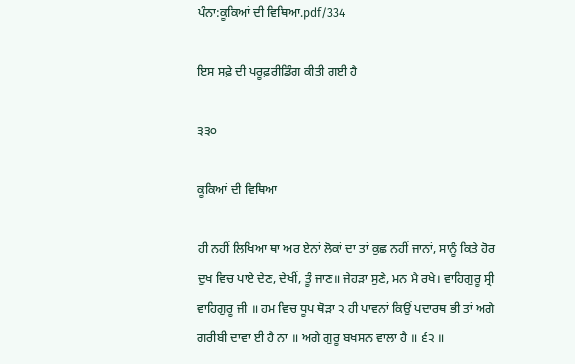ਪੰਨਾ:ਕੂਕਿਆਂ ਦੀ ਵਿਥਿਆ.pdf/334

ਇਸ ਸਫ਼ੇ ਦੀ ਪਰੂਫ਼ਰੀਡਿੰਗ ਕੀਤੀ ਗਈ ਹੈ

੩੩੦

ਕੂਕਿਆਂ ਦੀ ਵਿਥਿਆ

ਹੀ ਨਹੀਂ ਲਿਖਿਆ ਥਾ ਅਰ ਏਨਾਂ ਲੋਕਾਂ ਦਾ ਤਾਂ ਕੁਛ ਨਹੀਂ ਜਾਨਾਂ, ਸਾਨੂੰ ਕਿਤੇ ਹੋਰ ਦੁਖ ਵਿਚ ਪਾਏ ਦੇਣ, ਦੇਖੀਂ, ਤੂੰ ਜਾਣ॥ ਜੇਹੜਾ ਸੁਣੇ, ਮਨ ਮੈ ਰਖੇ। ਵਾਹਿਗੁਰੂ ਸ੍ਰੀ ਵਾਹਿਗੁਰੂ ਜੀ ॥ ਹਮ ਵਿਚ ਧੂਪ ਥੋੜਾ ੨ ਹੀ ਪਾਵਨਾਂ ਕਿਉਂ ਪਦਾਰਥ ਭੀ ਤਾਂ ਅਗੇ ਗਰੀਬੀ ਦਾਵਾ ਈ ਹੈ ਨਾ ॥ ਅਗੇ ਗੁਰੂ ਬਖਸਨ ਵਾਲਾ ਹੈ ॥ ੬੨ ॥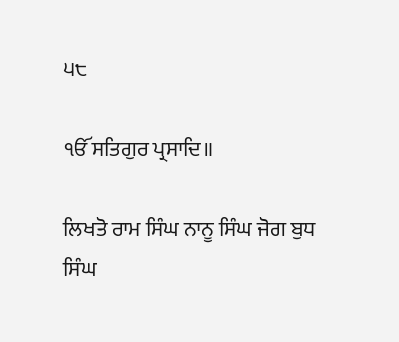੫੮

ੴ ਸਤਿਗੁਰ ਪ੍ਰਸਾਦਿ॥

ਲਿਖਤੋ ਰਾਮ ਸਿੰਘ ਨਾਨੂ ਸਿੰਘ ਜੋਗ ਬੁਧ ਸਿੰਘ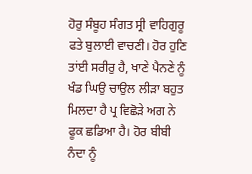ਹੋਰੁ ਸੰਬੂਹ ਸੰਗਤ ਸ੍ਰੀ ਵਾਹਿਗੁਰੂ ਫਤੇ ਬੁਲਾਈ ਵਾਚਣੀ। ਹੋਰ ਹੁਣਿ ਤਾਂਈ ਸਰੀਰੁ ਹੈ, ਖਾਣੇ ਪੈਨਣੇ ਨੂੰ ਖੰਡ ਘਿਉ ਚਾਉਲ ਲੀੜਾ ਬਹੁਤ ਮਿਲਦਾ ਹੈ ਪ੍ਰ ਵਿਛੋੜੇ ਅਗ ਨੇ ਫੂਕ ਛਡਿਆ ਹੈ। ਹੋਰ ਬੀਬੀ ਨੰਦਾ ਨੂੰ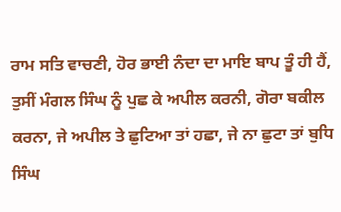ਰਾਮ ਸਤਿ ਵਾਚਣੀ, ਹੋਰ ਭਾਈ ਨੰਦਾ ਦਾ ਮਾਇ ਬਾਪ ਤੂੰ ਹੀ ਹੈਂ, ਤੁਸੀਂ ਮੰਗਲ ਸਿੰਘ ਨੂੰ ਪੁਛ ਕੇ ਅਪੀਲ ਕਰਨੀ, ਗੋਰਾ ਬਕੀਲ ਕਰਨਾ, ਜੇ ਅਪੀਲ ਤੇ ਛੁਟਿਆ ਤਾਂ ਹਛਾ, ਜੇ ਨਾ ਛੁਟਾ ਤਾਂ ਬੁਧਿ ਸਿੰਘ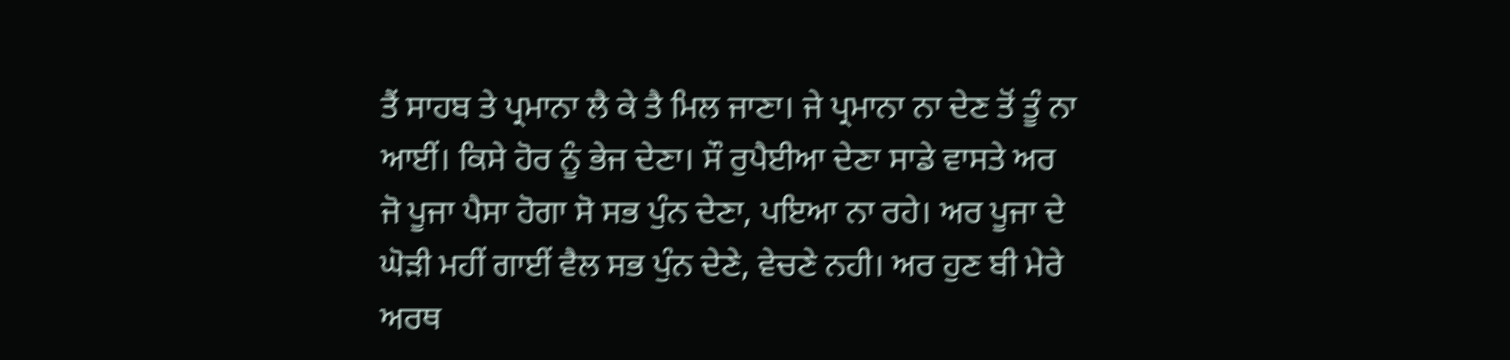ਤੈਂ ਸਾਹਬ ਤੇ ਪ੍ਰਮਾਨਾ ਲੈ ਕੇ ਤੈ ਮਿਲ ਜਾਣਾ। ਜੇ ਪ੍ਰਮਾਨਾ ਨਾ ਦੇਣ ਤੋਂ ਤੂੰ ਨਾ ਆਈਂ। ਕਿਸੇ ਹੋਰ ਨੂੰ ਭੇਜ ਦੇਣਾ। ਸੌ ਰੁਪੈਈਆ ਦੇਣਾ ਸਾਡੇ ਵਾਸਤੇ ਅਰ ਜੋ ਪੂਜਾ ਪੈਸਾ ਹੋਗਾ ਸੋ ਸਭ ਪੁੰਨ ਦੇਣਾ, ਪਇਆ ਨਾ ਰਹੇ। ਅਰ ਪੂਜਾ ਦੇ ਘੋੜੀ ਮਹੀਂ ਗਾਈਂ ਵੈਲ ਸਭ ਪੁੰਨ ਦੇਣੇ, ਵੇਚਣੇ ਨਹੀ। ਅਰ ਹੁਣ ਬੀ ਮੇਰੇ ਅਰਥ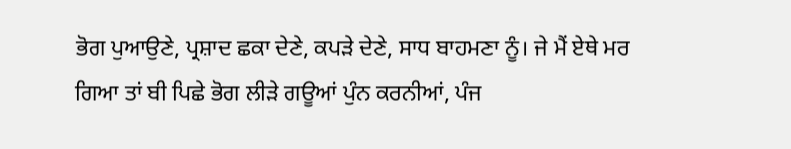ਭੋਗ ਪੁਆਉਣੇ, ਪ੍ਰਸ਼ਾਦ ਛਕਾ ਦੇਣੇ, ਕਪੜੇ ਦੇਣੇ, ਸਾਧ ਬਾਹਮਣਾ ਨੂੰ। ਜੇ ਮੈਂ ਏਥੇ ਮਰ ਗਿਆ ਤਾਂ ਬੀ ਪਿਛੇ ਭੋਗ ਲੀੜੇ ਗਊਆਂ ਪੁੰਨ ਕਰਨੀਆਂ, ਪੰਜ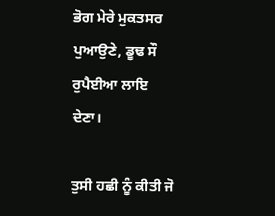ਭੋਗ ਮੇਰੇ ਮੁਕਤਸਰ ਪੁਆਉਣੇ, ਡੂਢ ਸੌ ਰੁਪੈਈਆ ਲਾਇ ਦੇਣਾ।

ਤੁਸੀ ਹਛੀ ਨੂੰ ਕੀਤੀ ਜੋ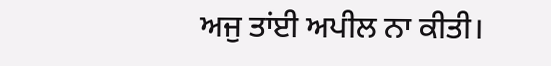ਅਜੁ ਤਾਂਈ ਅਪੀਲ ਨਾ ਕੀਤੀ।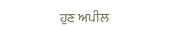ਹੁਣ ਅਪੀਲ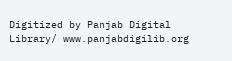Digitized by Panjab Digital Library/ www.panjabdigilib.org